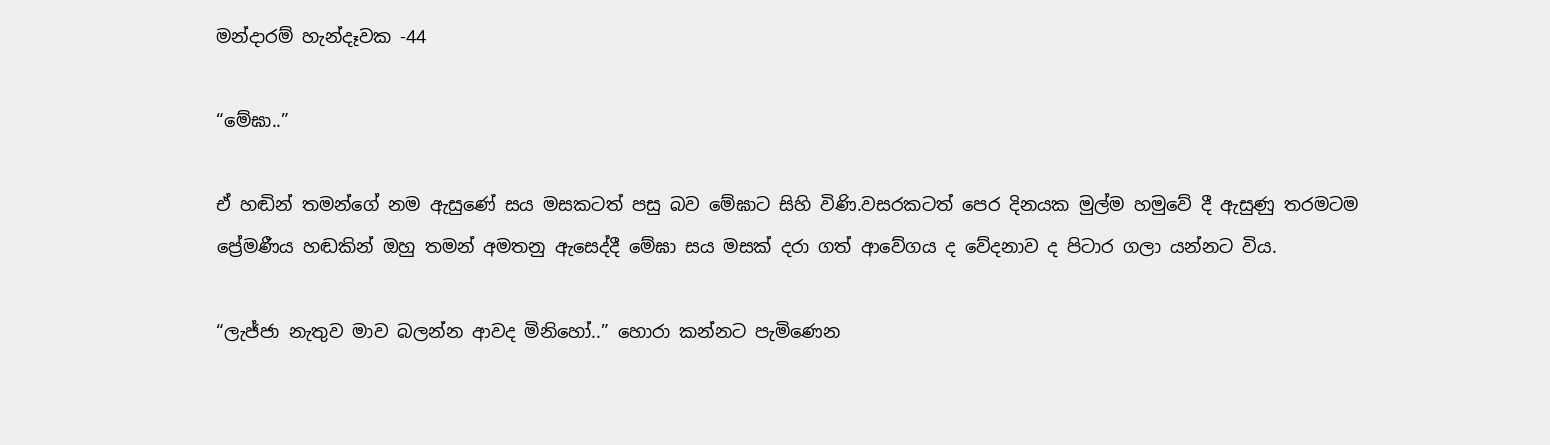මන්දාරම් හැන්දෑවක -44

“මේඝා..”

ඒ හඬින් තමන්ගේ නම ඇසුණේ සය මසකටත් පසු බව මේඝාට සිහි විණි.වසරකටත් පෙර දිනයක මුල්ම හමුවේ දී ඇසුණු තරමටම ප්‍රේමණීය හඬකින් ඔහු තමන් අමතනු ඇසෙද්දී මේඝා සය මසක් දරා ගත් ආවේගය ද වේදනාව ද පිටාර ගලා යන්නට විය.

“ලැජ්ජා නැතුව මාව බලන්න ආවද මිනිහෝ..” හොරා කන්නට පැමිණෙන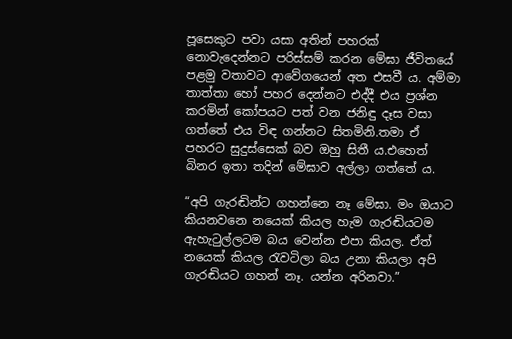පූසෙකුට පවා යසා අතින් පහරක් නොවැදෙන්නට පරිස්සම් කරන මේඝා ජීවිතයේ පළමු වතාවට ආවේගයෙන් අත එසවී ය. අම්මා තාත්තා හෝ පහර දෙන්නට එද්දී එය ප්‍රශ්න කරමින් කෝපයට පත් වන ජනිඳු දෑස වසා ගත්තේ එය විඳ ගන්නට සිතමිනි.තමා ඒ පහරට සුදුස්සෙක් බව ඔහු සිතී ය.එහෙත් බිනර ඉතා තදින් මේඝාව අල්ලා ගත්තේ ය.

“අපි ගැරඬින්ට ගහන්නෙ නෑ මේඝා. මං ඔයාට කියනවනෙ නයෙක් කියල හැම ගැරඬියටම ඇහැටුල්ලටම බය වෙන්න එපා කියල. ඒත් නයෙක් කියල රැවටිලා බය උනා කියලා අපි ගැරඬියට ගහන් නෑ. යන්න අරිනවා.”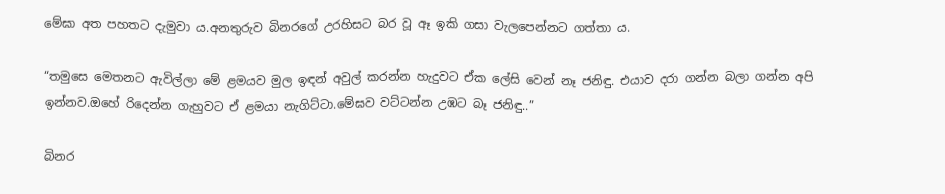මේඝා අත පහතට දැමුවා ය.අනතුරුව බිනරගේ උරහිසට බර වූ ඈ ඉකි ගසා වැලපෙන්නට ගත්තා ය.

“තමුසෙ මෙතනට ඇවිල්ලා මේ ළමයව මුල ඉඳන් අවුල් කරන්න හැදුවට ඒක ලේසි වෙන් නෑ ජනිඳු. එයාව දරා ගන්න බලා ගන්න අපි ඉන්නව.ඔහේ රිදෙන්න ගැහුවට ඒ ළමයා නැගිට්ටා.මේඝව වට්ටන්න උඹට බෑ ජනිඳු..”

බිනර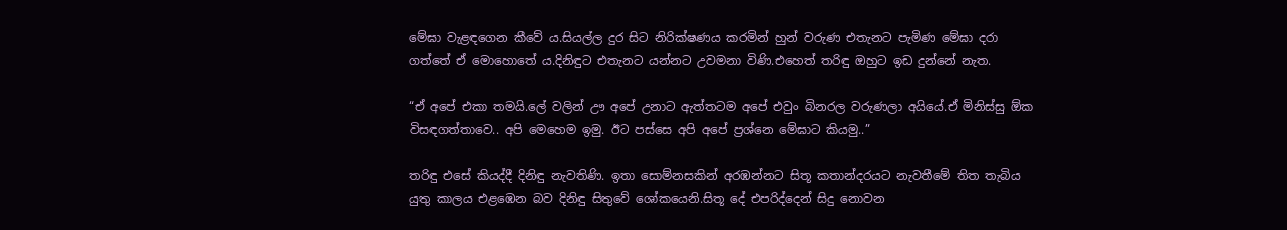මේඝා වැළඳගෙන කීවේ ය.සියල්ල දුර සිට නිරික්ෂණය කරමින් හුන් වරුණ එතැනට පැමිණ මේඝා දරා ගත්තේ ඒ මොහොතේ ය.දිනිඳුට එතැනට යන්නට උවමනා විණි.එහෙත් තරිඳු ඔහුට ඉඩ දුන්නේ නැත.

“ඒ අපේ එකා තමයි.ලේ වලින් ඌ අපේ උනාට ඇත්තටම අපේ එවුං බිනරල වරුණලා අයියේ.ඒ මිනිස්සු ඕක විසඳගත්තාවෙ.. අපි මෙහෙම ඉමු. ඊට පස්සෙ අපි අපේ ප්‍රශ්නෙ මේඝාට කියමු..”

තරිඳු එසේ කියද්දී දිනිඳු නැවතිණි. ඉතා සොම්නසකින් අරඹන්නට සිතූ කතාන්දරයට නැවතීමේ තිත තැබිය යුතු කාලය එළඹෙන බව දිනිඳු සිතුවේ ශෝකයෙනි.සිතූ දේ එපරිද්දෙන් සිදු නොවන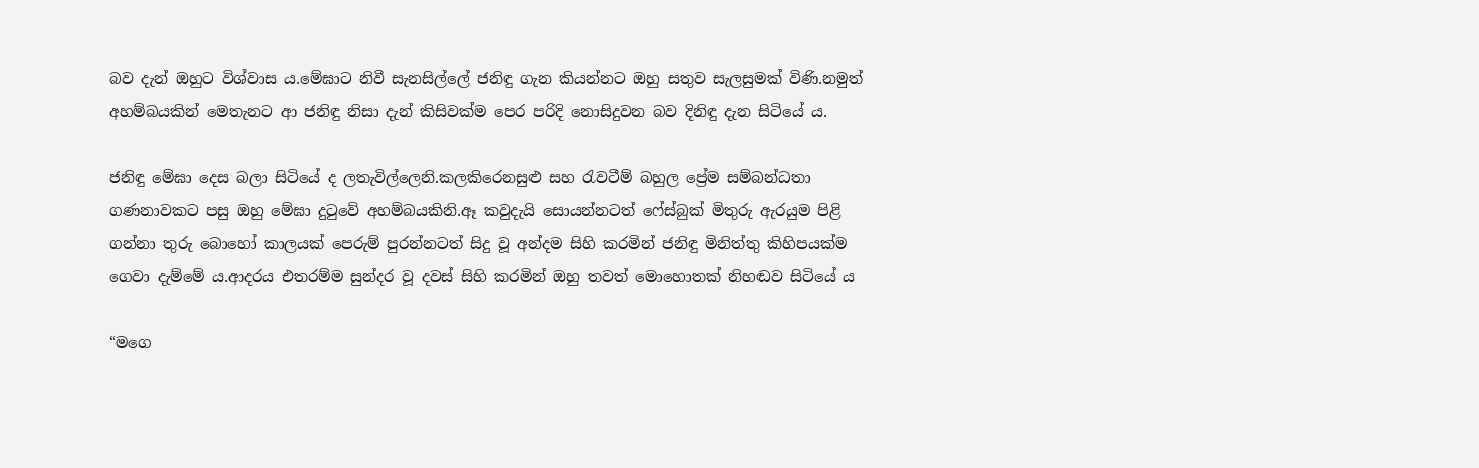බව දැන් ඔහුට විශ්වාස ය.මේඝාට නිවී සැනසිල්ලේ ජනිඳු ගැන කියන්නට ඔහු සතුව සැලසුමක් විණි.නමුත් අහම්බයකින් මෙතැනට ආ ජනිඳු නිසා දැන් කිසිවක්ම පෙර පරිදි නොසිදුවන බව දිනිඳු දැන සිටියේ ය.

ජනිඳු මේඝා දෙස බලා සිටියේ ද ලතැවිල්ලෙනි.කලකිරෙනසුළු සහ රැවටීම් බහුල ප්‍රේම සම්බන්ධතා ගණනාවකට පසු ඔහු මේඝා දුටුවේ අහම්බයකිනි.ඈ කවුදැයි සොයන්නටත් ෆේස්බුක් මිතුරු ඇරයුම පිළි ගන්නා තුරු බොහෝ කාලයක් පෙරුම් පුරන්නටත් සිදු වූ අන්දම සිහි කරමින් ජනිඳු මිනිත්තු කිහිපයක්ම ගෙවා දැම්මේ ය.ආදරය එතරම්ම සුන්දර වූ දවස් සිහි කරමින් ඔහු තවත් මොහොතක් නිහඬව සිටියේ ය

“මගෙ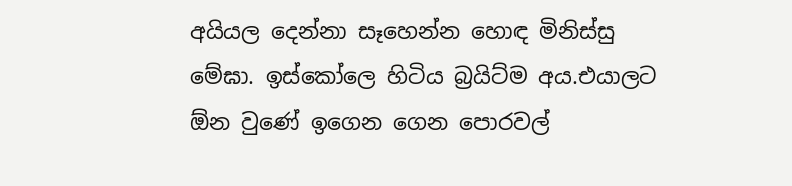අයියල දෙන්නා සෑහෙන්න හොඳ මිනිස්සු මේඝා. ඉස්කෝලෙ හිටිය බ්‍රයිට්ම අය.එයාලට ඕන වුණේ ඉගෙන ගෙන පොරවල්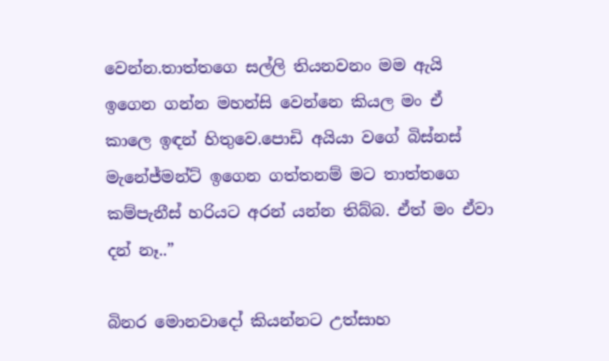වෙන්න.තාත්තගෙ සල්ලි තියනවනං මම ඇයි ඉගෙන ගන්න මහන්සි වෙන්නෙ කියල මං ඒ කාලෙ ඉඳන් හිතුවෙ.පොඩි අයියා වගේ බිස්නස් මැනේජ්මන්ට් ඉගෙන ගත්තනම් මට තාත්තගෙ කම්පැනීස් හරියට අරන් යන්න තිබ්බ. ඒත් මං ඒවා දන් නෑ..”

බිනර මොනවාදෝ කියන්නට උත්සාහ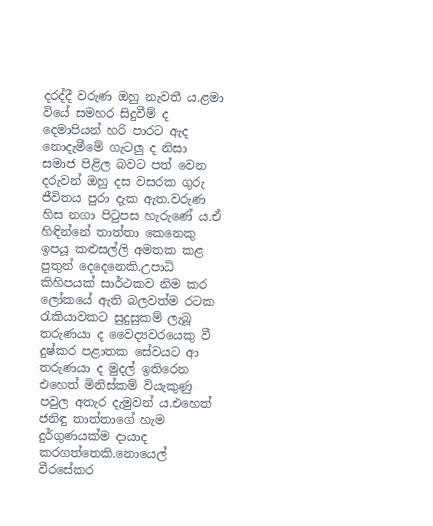දරද්දී වරුණ ඔහු නැවතී ය.ළමා වියේ සමහර සිදුවීම් ද දෙමාපියන් හරි පාරට ඇද නොදැමීමේ ගැටලු ද නිසා සමාජ පිළිල බවට පත් වෙන දරුවන් ඔහු දස වසරක ගුරු ජීවිතය පුරා දැක ඇත.වරුණ හිස නගා පිටුපස හැරුණේ ය.ඒ හිඳින්නේ තාත්තා කෙනෙකු ඉපයූ කළුසල්ලි අමතක කළ පුතුන් දෙදෙනෙකි.උපාධි කිහිපයක් සාර්ථකව නිම කර ලෝකයේ ඇති බලවත්ම රටක රැකියාවකට සුදුසුකම් ලැබූ තරුණයා ද වෛද්‍යවරයෙකු වී දුෂ්කර පළාතක සේවයට ආ තරුණයා ද මුදල් ඉතිරෙන එහෙත් මිනිස්කම් වියැකුණු පවුල අතැර දැමුවන් ය.එහෙත් ජනිඳු තාත්තාගේ හැම දුර්ගුණයක්ම දායාද කරගත්තෙකි.නොයෙල් වීරසේකර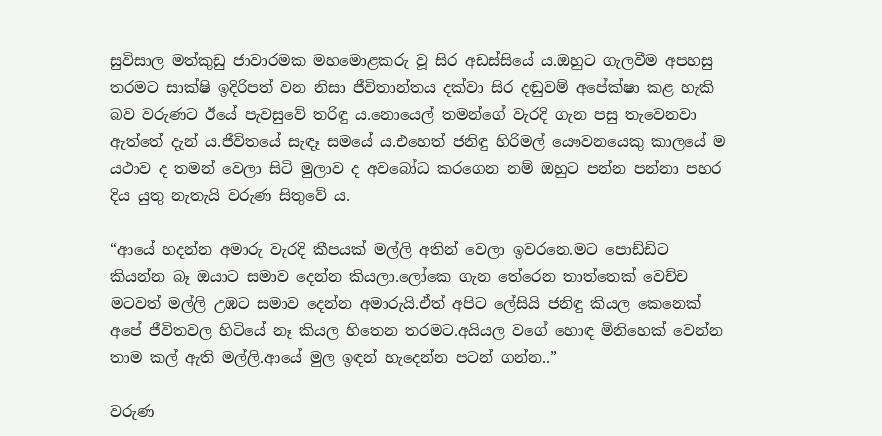සුවිසාල මත්කුඩු ජාවාරමක මහමොළකරු වූ සිර අඩස්සියේ ය.ඔහුට ගැලවීම අපහසු තරමට සාක්ෂි ඉදිරිපත් වන නිසා ජීවිතාන්තය දක්වා සිර දඬුවම් අපේක්ෂා කළ හැකි බව වරුණට ඊයේ පැවසුවේ තරිඳු ය.නොයෙල් තමන්ගේ වැරදි ගැන පසු තැවෙනවා ඇත්තේ දැන් ය.ජීවිතයේ සැඳෑ සමයේ ය.එහෙත් ජනිඳු හිරිමල් යෞවනයෙකු කාලයේ ම යථාව ද තමන් වෙලා සිටි මුලාව ද අවබෝධ කරගෙන නම් ඔහුට පන්න පන්නා පහර දිය යුතු නැතැයි වරුණ සිතුවේ ය.

“ආයේ හදන්න අමාරු වැරදි කීපයක් මල්ලි අතින් වෙලා ඉවරනෙ.මට පොඩ්ඩිට කියන්න බෑ ඔයාට සමාව දෙන්න කියලා.ලෝකෙ ගැන තේරෙන තාත්තෙක් වෙච්ච මටවත් මල්ලි උඹට සමාව දෙන්න අමාරුයි.ඒත් අපිට ලේසියි ජනිඳු කියල කෙනෙක් අපේ ජීවිතවල හිටියේ නෑ කියල හිතෙන තරමට.අයියල වගේ හොඳ මිනිහෙක් වෙන්න තාම කල් ඇති මල්ලි.ආයේ මුල ඉඳන් හැදෙන්න පටන් ගන්න..”

වරුණ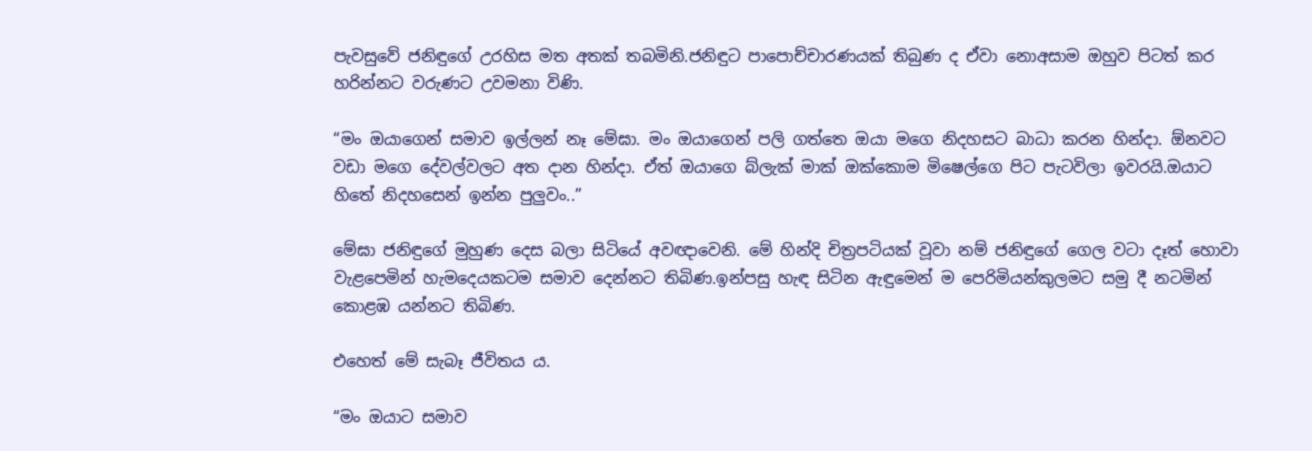පැවසුවේ ජනිඳුගේ උරහිස මත අතක් තබමිනි.ජනිඳුට පාපොච්චාරණයක් තිබුණ ද ඒවා නොඅසාම ඔහුව පිටත් කර හරින්නට වරුණට උවමනා විණි.

“මං ඔයාගෙන් සමාව ඉල්ලන් නෑ මේඝා. මං ඔයාගෙන් පලි ගත්තෙ ඔයා මගෙ නිදහසට බාධා කරන හින්දා. ඕනවට වඩා මගෙ දේවල්වලට අත දාන හින්දා. ඒත් ඔයාගෙ බ්ලැක් මාක් ඔක්කොම මිෂෙල්ගෙ පිට පැටවිලා ඉවරයි.ඔයාට හිතේ නිදහසෙන් ඉන්න පුලුවං..”

මේඝා ජනිඳුගේ මුහුණ දෙස බලා සිටියේ අවඥාවෙනි. මේ හින්දි චිත්‍රපටියක් වූවා නම් ජනිඳුගේ ගෙල වටා දෑත් හොවා වැළපෙමින් හැමදෙයකටම සමාව දෙන්නට තිබිණ.ඉන්පසු හැඳ සිටින ඇඳුමෙන් ම පෙරිමියන්කුලමට සමු දී නටමින් කොළඹ යන්නට තිබිණ.

එහෙත් මේ සැබෑ ජීවිතය ය.

“මං ඔයාට සමාව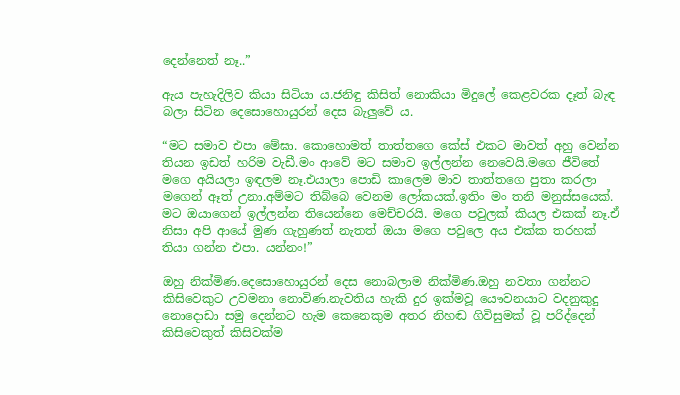දෙන්නෙත් නෑ..”

ඇය පැහැදිලිව කියා සිටියා ය.ජනිඳු කිසිත් නොකියා මිදුලේ කෙළවරක දෑත් බැඳ බලා සිටින දෙසොහොයුරන් දෙස බැලුවේ ය.

“මට සමාව එපා මේඝා. කොහොමත් තාත්තගෙ කේස් එකට මාවත් අහු වෙන්න තියන ඉඩත් හරිම වැඩී.මං ආවේ මට සමාව ඉල්ලන්න නෙවෙයි.මගෙ ජීවිතේ මගෙ අයියලා ඉඳලම නෑ.එයාලා පොඩි කාලෙම මාව තාත්තගෙ පුතා කරලා මගෙන් ඈත් උනා.අම්මට තිබ්බෙ වෙනම ලෝකයක්.ඉතිං මං තනි මනුස්සයෙක්. මට ඔයාගෙන් ඉල්ලන්න තියෙන්නෙ මෙච්චරයි. මගෙ පවුලක් කියල එකක් නෑ.ඒ නිසා අපි ආයේ මුණ ගැහුණත් නැතත් ඔයා මගෙ පවුලෙ අය එක්ක තරහක් තියා ගන්න එපා. යන්නං!”

ඔහු නික්මිණ.දෙසොහොයුරන් දෙස නොබලාම නික්මිණ.ඔහු නවතා ගන්නට කිසිවෙකුට උවමනා නොවිණ.නැවතිය හැකි දුර ඉක්මවූ යෞවනයාට වදනුකුදු නොදොඩා සමු දෙන්නට හැම කෙනෙකුම අතර නිහඬ ගිවිසුමක් වූ පරිද්දෙන් කිසිවෙකුත් කිසිවක්ම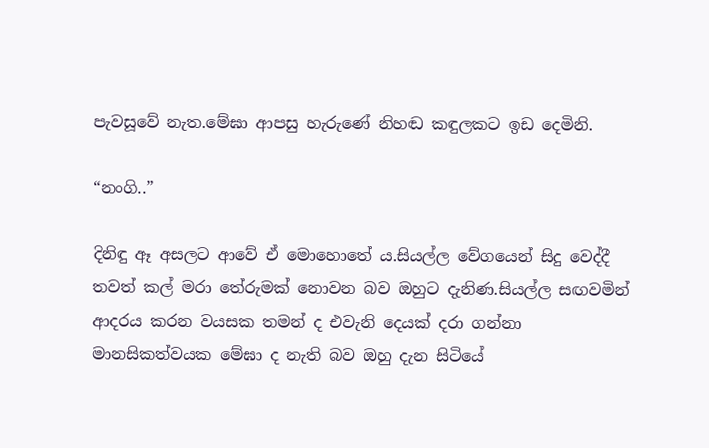පැවසූවේ නැත.මේඝා ආපසු හැරුණේ නිහඬ කඳුලකට ඉඩ දෙමිනි.

“නංගි..”

දිනිඳු ඈ අසලට ආවේ ඒ මොහොතේ ය.සියල්ල වේගයෙන් සිදු වෙද්දී තවත් කල් මරා තේරුමක් නොවන බව ඔහුට දැනිණ.සියල්ල සඟවමින් ආදරය කරන වයසක තමන් ද එවැනි දෙයක් දරා ගන්නා මානසිකත්වයක මේඝා ද නැති බව ඔහු දැන සිටියේ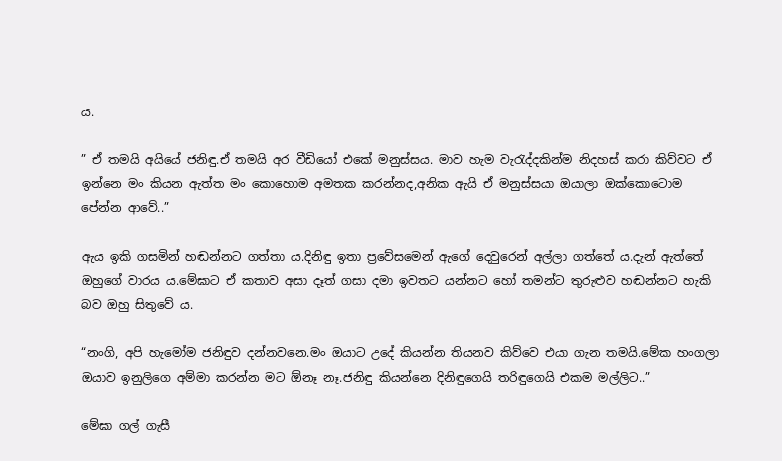ය.

” ඒ තමයි අයියේ ජනිඳු.ඒ තමයි අර වීඩියෝ එකේ මනුස්සය. මාව හැම වැරැද්දකින්ම නිදහස් කරා කිව්වට ඒ ඉන්නෙ මං කියන ඇත්ත මං කොහොම අමතක කරන්නද,අනික ඇයි ඒ මනුස්සයා ඔයාලා ඔක්කොටොම පේන්න ආවේ..”

ඇය ඉකි ගසමින් හඬන්නට ගත්තා ය.දිනිඳු ඉතා ප්‍රවේසමෙන් ඇගේ දෙවුරෙන් අල්ලා ගත්තේ ය.දැන් ඇත්තේ ඔහුගේ වාරය ය.මේඝාට ඒ කතාව අසා දෑත් ගසා දමා ඉවතට යන්නට හෝ තමන්ට තුරුළුව හඬන්නට හැකි බව ඔහු සිතුවේ ය.

“නංගි, අපි හැමෝම ජනිඳුව දන්නවනෙ.මං ඔයාට උදේ කියන්න තියනව කිව්වෙ එයා ගැන තමයි.මේක හංගලා ඔයාව ඉනුලිගෙ අම්මා කරන්න මට ඕනෑ නෑ.ජනිඳු කියන්නෙ දිනිඳුගෙයි තරිඳුගෙයි එකම මල්ලිට..”

මේඝා ගල් ගැසී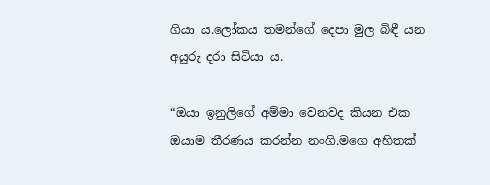ගියා ය.ලෝකය තමන්ගේ දෙපා මුල බිඳී යන අයුරු දරා සිටියා ය.

“ඔයා ඉනුලිගේ අම්මා වෙනවද කියන එක ඔයාම තීරණය කරන්න නංගි.මගෙ අහිතක්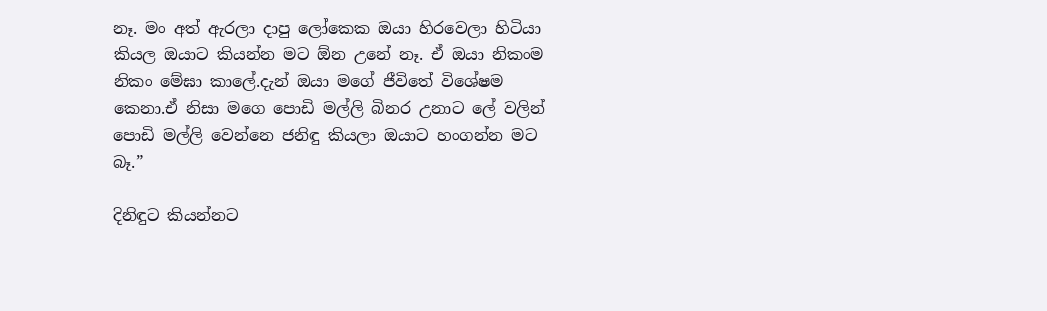නෑ. මං අත් ඇරලා දාපු ලෝකෙක ඔයා හිරවෙලා හිටියා කියල ඔයාට කියන්න මට ඕන උනේ නෑ. ඒ ඔයා නිකංම නිකං මේඝා කාලේ.දැන් ඔයා මගේ ජීවිතේ විශේෂම කෙනා.ඒ නිසා මගෙ පොඩි මල්ලි බිනර උනාට ලේ වලින් පොඩි මල්ලි වෙන්නෙ ජනිඳු කියලා ඔයාට හංගන්න මට බෑ.”

දිනිඳුට කියන්නට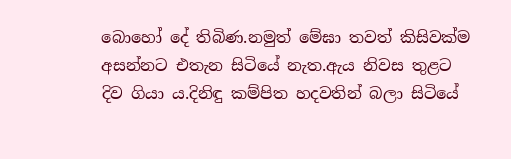බොහෝ දේ තිබිණ.නමුත් මේඝා තවත් කිසිවක්ම අසන්නට එතැන සිටියේ නැත.ඇය නිවස තුළට දිව ගියා ය.දිනිඳු කම්පිත හදවතින් බලා සිටියේ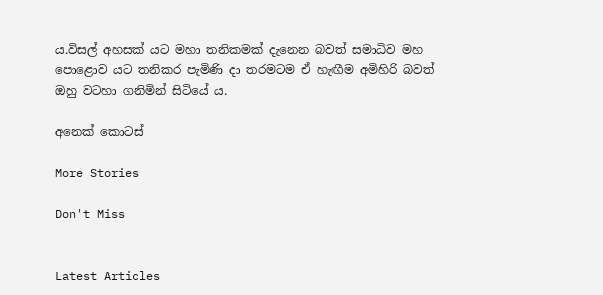ය.විසල් අහසක් යට මහා තනිකමක් දැනෙන බවත් සමාධිව මහ පොළොව යට තනිකර පැමිණි දා තරමටම ඒ හැඟීම අමිහිරි බවත් ඔහු වටහා ගනිමින් සිටියේ ය.

අනෙක් කොටස්

More Stories

Don't Miss


Latest Articles